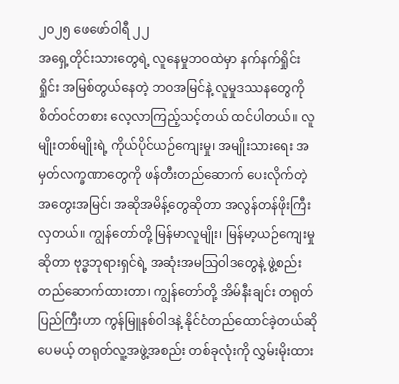၂၀၂၅ ဖေဖော်ဝါရီ ၂၂
အရှေ့တိုင်းသားတွေရဲ့ လူနေမှုဘဝထဲမှာ နက်နက်ရှိုင်းရှိုင်း အမြစ်တွယ်နေတဲ့ ဘဝအမြင်နဲ့ လူမှုဒဿနတွေကို စိတ်ဝင်တစား လေ့လာကြည့်သင့်တယ် ထင်ပါတယ်။ လူမျိုးတစ်မျိုးရဲ့ ကိုယ်ပိုင်ယဉ်ကျေးမှု၊ အမျိုးသားရေး အမှတ်လက္ခဏာတွေကို ဖန်တီးတည်ဆောက် ပေးလိုက်တဲ့ အတွေးအမြင်၊ အဆိုအမိန့်တွေဆိုတာ အလွန်တန်ဖိုးကြီးလှတယ်။ ကျွန်တော်တို့ မြန်မာလူမျိုး၊ မြန်မာ့ယဉ်ကျေးမှုဆိုတာ ဗုဒ္ဓဘုရားရှင်ရဲ့ အဆုံးအမသြဝါဒတွေနဲ့ ဖွဲ့စည်းတည်ဆောက်ထားတာ၊ ကျွန်တော်တို့ အိမ်နီးချင်း တရုတ်ပြည်ကြီးဟာ ကွန်မြူနစ်ဝါဒနဲ့ နိုင်ငံတည်ထောင်ခဲ့တယ်ဆိုပေမယ့် တရုတ်လူ့အဖွဲ့အစည်း တစ်ခုလုံးကို လွှမ်းမိုးထား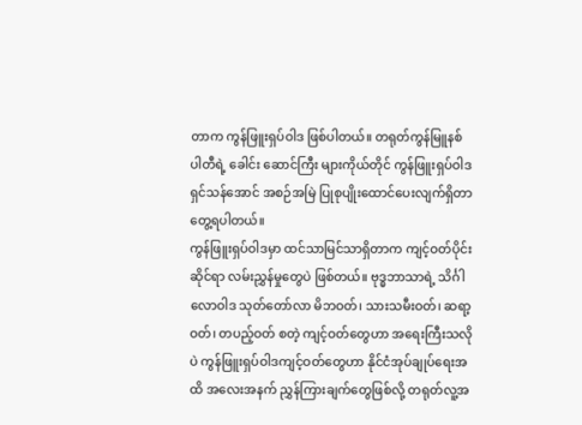တာက ကွန်ဖြူးရှပ်ဝါဒ ဖြစ်ပါတယ်။ တရုတ်ကွန်မြူနစ်ပါတီရဲ့ ခေါင်း ဆောင်ကြီး များကိုယ်တိုင် ကွန်ဖြူးရှပ်ဝါဒ ရှင်သန်အောင် အစဉ်အမြဲ ပြုစုပျိုးထောင်ပေးလျက်ရှိတာ တွေ့ရပါတယ်။
ကွန်ဖြူးရှပ်ဝါဒမှာ ထင်သာမြင်သာရှိတာက ကျင့်ဝတ်ပိုင်းဆိုင်ရာ လမ်းညွှန်မှုတွေပဲ ဖြစ်တယ်။ ဗုဒ္ဓဘာသာရဲ့ သိင်္ဂါလောဝါဒ သုတ်တော်လာ မိဘဝတ်၊ သားသမီးဝတ်၊ ဆရာ့ဝတ်၊ တပည့်ဝတ် စတဲ့ ကျင့်ဝတ်တွေဟာ အရေးကြီးသလိုပဲ ကွန်ဖြူးရှပ်ဝါဒကျင့်ဝတ်တွေဟာ နိုင်ငံအုပ်ချုပ်ရေးအထိ အလေးအနက် ညွှန်ကြားချက်တွေဖြစ်လို့ တရုတ်လူ့အ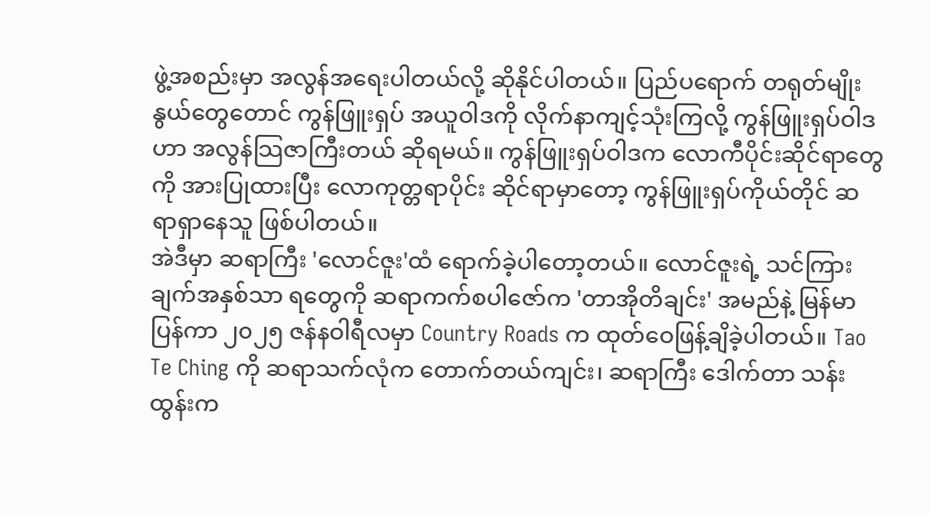ဖွဲ့အစည်းမှာ အလွန်အရေးပါတယ်လို့ ဆိုနိုင်ပါတယ်။ ပြည်ပရောက် တရုတ်မျိုးနွယ်တွေတောင် ကွန်ဖြူးရှပ် အယူဝါဒကို လိုက်နာကျင့်သုံးကြလို့ ကွန်ဖြူးရှပ်ဝါဒဟာ အလွန်သြဇာကြီးတယ် ဆိုရမယ်။ ကွန်ဖြူးရှပ်ဝါဒက လောကီပိုင်းဆိုင်ရာတွေကို အားပြုထားပြီး လောကုတ္တရာပိုင်း ဆိုင်ရာမှာတော့ ကွန်ဖြူးရှပ်ကိုယ်တိုင် ဆရာရှာနေသူ ဖြစ်ပါတယ်။
အဲဒီမှာ ဆရာကြီး 'လောင်ဇူး'ထံ ရောက်ခဲ့ပါတော့တယ်။ လောင်ဇူးရဲ့ သင်ကြားချက်အနှစ်သာ ရတွေကို ဆရာကက်စပါဇော်က 'တာအိုတိချင်း' အမည်နဲ့ မြန်မာပြန်ကာ ၂၀၂၅ ဇန်နဝါရီလမှာ Country Roads က ထုတ်ဝေဖြန့်ချိခဲ့ပါတယ်။ Tao Te Ching ကို ဆရာသက်လုံက တောက်တယ်ကျင်း၊ ဆရာကြီး ဒေါက်တာ သန်းထွန်းက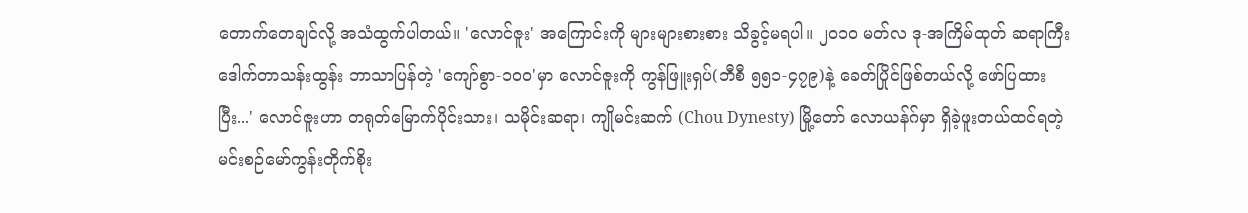တောက်တေချင်လို့ အသံထွက်ပါတယ်။ 'လောင်ဇူး' အကြောင်းကို များများစားစား သိခွင့်မရပါ။ ၂၀၁၀ မတ်လ ဒု-အကြိမ်ထုတ် ဆရာကြီးဒေါက်တာသန်းထွန်း ဘာသာပြန်တဲ့ 'ကျော်စွာ-၁၀၀'မှာ လောင်ဇူးကို ကွန်ဖြူးရှပ်(ဘီစီ ၅၅၁-၄၇၉)နဲ့ ခေတ်ပြိုင်ဖြစ်တယ်လို့ ဖော်ပြထား ပြီး...' လောင်ဇူးဟာ တရုတ်မြောက်ပိုင်းသား၊ သမိုင်းဆရာ၊ ကျိုမင်းဆက် (Chou Dynesty) မြို့တော် လောယန်ဂ်မှာ ရှိခဲ့ဖူးတယ်ထင်ရတဲ့ မင်းစဉ်မော်ကွန်းတိုက်စိုး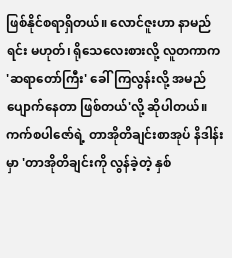ဖြစ်နိုင်စရာရှိတယ်။ လောင်ဇူးဟာ နာမည်ရင်း မဟုတ်၊ ရိုသေလေးစားလို့ လူတကာက 'ဆရာတော်ကြီး' ခေါ်ကြလွန်းလို့ အမည် ပျောက်နေတာ ဖြစ်တယ်'လို့ ဆိုပါတယ်။
ကက်စပါဇော်ရဲ့ တာအိုတိချင်းစာအုပ် နိဒါန်းမှာ 'တာအိုတိချင်းကို လွန်ခဲ့တဲ့ နှစ်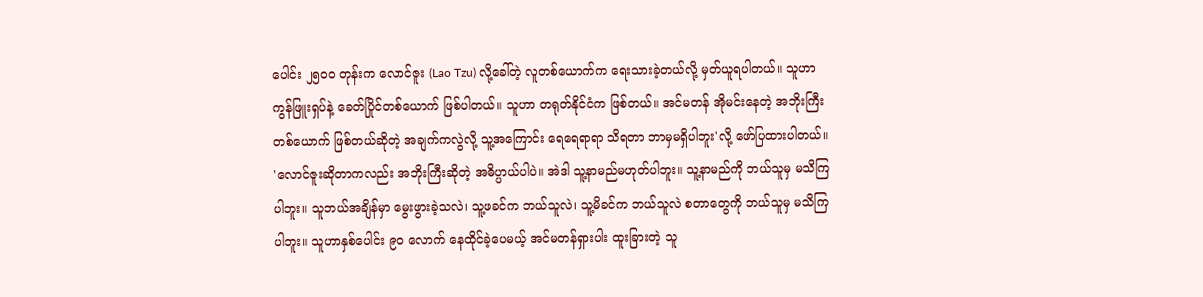ပေါင်း ၂၅၀၀ တုန်းက လောင်ဇူး (Lao Tzu) လို့ခေါ်တဲ့ လူတစ်ယောက်က ရေးသားခဲ့တယ်လို့ မှတ်ယူရပါတယ်။ သူဟာ ကွန်ဖြူးရှပ်နဲ့ ခေတ်ပြိုင်တစ်ယောက် ဖြစ်ပါတယ်။ သူဟာ တရုတ်နိုင်ငံက ဖြစ်တယ်။ အင်မတန် အိုမင်းနေတဲ့ အဘိုးကြီးတစ်ယောက် ဖြစ်တယ်ဆိုတဲ့ အချက်ကလွဲလို့ သူ့အကြောင်း ရေရေရာရာ သိရတာ ဘာမှမရှိပါဘူး'လို့ ဖော်ပြထားပါတယ်။
'လောင်ဇူးဆိုတာကလည်း အဘိုးကြီးဆိုတဲ့ အဓိပ္ပာယ်ပါပဲ။ အဲဒါ သူ့နာမည်မဟုတ်ပါဘူး။ သူ့နာမည်ကို ဘယ်သူမှ မသိကြပါဘူး။ သူဘယ်အချိန်မှာ မွေးဖွားခဲ့သလဲ၊ သူ့ဖခင်က ဘယ်သူလဲ၊ သူ့မိခင်က ဘယ်သူလဲ စတာတွေကို ဘယ်သူမှ မသိကြပါဘူး။ သူဟာနှစ်ပေါင်း ၉၀ လောက် နေထိုင်ခဲ့ပေမယ့် အင်မတန်ရှားပါး ထူးခြားတဲ့ သူ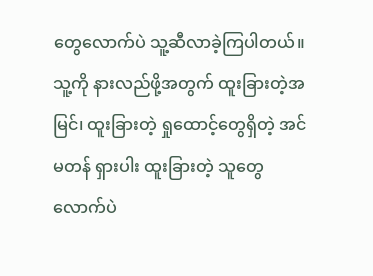တွေလောက်ပဲ သူ့ဆီလာခဲ့ကြပါတယ်။ သူ့ကို နားလည်ဖို့အတွက် ထူးခြားတဲ့အမြင်၊ ထူးခြားတဲ့ ရှုထောင့်တွေရှိတဲ့ အင်မတန် ရှားပါး ထူးခြားတဲ့ သူတွေလောက်ပဲ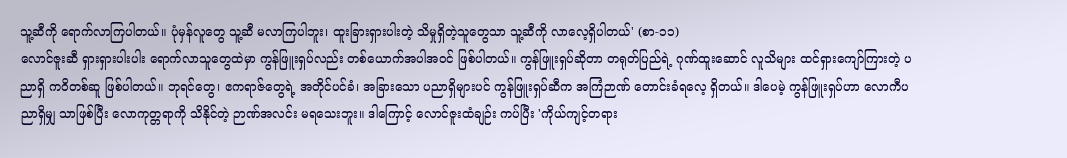သူ့ဆီကို ရောက်လာကြပါတယ်။ ပုံမှန်လူတွေ သူ့ဆီ မလာကြပါဘူး၊ ထူးခြားရှားပါးတဲ့ သိမှုရှိတဲ့သူတွေသာ သူ့ဆီကို လာလေ့ရှိပါတယ်' (စာ-၁၁)
လောင်ဇူးဆီ ရှားရှားပါးပါး ရောက်လာသူတွေထဲမှာ ကွန်ဖြူးရှပ်လည်း တစ်ယောက်အပါအဝင် ဖြစ်ပါတယ်။ ကွန်ဖြူးရှပ်ဆိုတာ တရုတ်ပြည်ရဲ့ ဂုဏ်ထူးဆောင် လူသိများ ထင်ရှားကျော်ကြားတဲ့ ပညာရှိ ကဝိတစ်ဆူ ဖြစ်ပါတယ်။ ဘုရင်တွေ၊ ဧကရာဇ်တွေရဲ့ အတိုင်ပင်ခံ၊ အခြားသော ပညာရှိများပင် ကွန်ဖြူးရှပ်ဆီက အကြံဉာဏ် တောင်းခံရလေ့ ရှိတယ်။ ဒါပေမဲ့ ကွန်ဖြူးရှပ်ဟာ လောကီပညာရှိမျှ သာဖြစ်ပြီး လောကုတ္တရာကို သိနိုင်တဲ့ ဉာဏ်အလင်း မရသေးဘူး။ ဒါကြောင့် လောင်ဇူးထံချဉ်း ကပ်ပြီး 'ကိုယ်ကျင့်တရား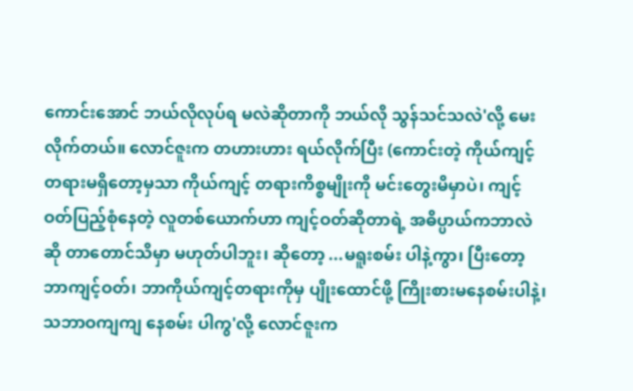ကောင်းအောင် ဘယ်လိုလုပ်ရ မလဲဆိုတာကို ဘယ်လို သွန်သင်သလဲ'လို့ မေးလိုက်တယ်။ လောင်ဇူးက တဟားဟား ရယ်လိုက်ပြီး (ကောင်းတဲ့ ကိုယ်ကျင့်တရားမရှိတော့မှသာ ကိုယ်ကျင့် တရားကိစ္စမျိုးကို မင်းတွေးမိမှာပဲ၊ ကျင့်ဝတ်ပြည့်စုံနေတဲ့ လူတစ်ယောက်ဟာ ကျင့်ဝတ်ဆိုတာရဲ့ အဓိပ္ပာယ်ကဘာလဲဆို တာတောင်သိမှာ မဟုတ်ပါဘူး၊ ဆိုတော့ ...မရူးစမ်း ပါနဲ့ကွာ၊ ပြီးတော့ ဘာကျင့်ဝတ်၊ ဘာကိုယ်ကျင့်တရားကိုမှ ပျိုးထောင်ဖို့ ကြိုးစားမနေစမ်းပါနဲ့၊ သဘာဝကျကျ နေစမ်း ပါကွ'လို့ လောင်ဇူးက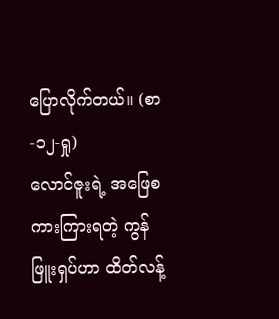ပြောလိုက်တယ်။ (စာ-၁၂-ရှု)
လောင်ဇူးရဲ့ အဖြေစကားကြားရတဲ့ ကွန်ဖြူးရှပ်ဟာ ထိတ်လန့်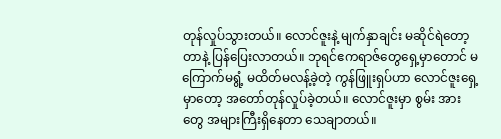တုန်လှုပ်သွားတယ်။ လောင်ဇူးနဲ့ မျက်နှာချင်း မဆိုင်ရဲတော့တာနဲ့ ပြန်ပြေးလာတယ်။ ဘုရင်ဧကရာဇ်တွေရှေ့မှာတောင် မကြောက်မရွံ့ မထိတ်မလန့်ခဲ့တဲ့ ကွန်ဖြူးရှပ်ဟာ လောင်ဇူးရှေ့မှာတော့ အတော်တုန်လှုပ်ခဲ့တယ်။ လောင်ဇူးမှာ စွမ်း အားတွေ အများကြီးရှိနေတာ သေချာတယ်။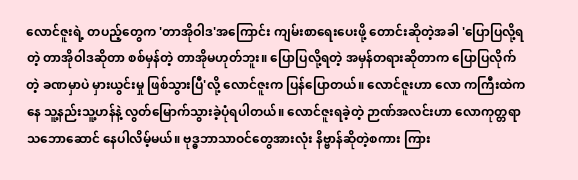လောင်ဇူးရဲ့ တပည့်တွေက 'တာအိုဝါဒ'အကြောင်း ကျမ်းစာရေးပေးဖို့ တောင်းဆိုတဲ့အခါ 'ပြောပြလို့ရတဲ့ တာအိုဝါဒဆိုတာ စစ်မှန်တဲ့ တာအိုမဟုတ်ဘူး။ ပြောပြလို့ရတဲ့ အမှန်တရားဆိုတာက ပြောပြလိုက်တဲ့ ခဏမှာပဲ မှားယွင်းမှု ဖြစ်သွားပြီ'လို့ လောင်ဇူးက ပြန်ပြောတယ်။ လောင်ဇူးဟာ လော ကကြီးထဲကနေ သူ့နည်းသူ့ဟန်နဲ့ လွတ်မြောက်သွားခဲ့ပုံရပါတယ်။ လောင်ဇူးရခဲ့တဲ့ ဉာဏ်အလင်းဟာ လောကုတ္တရာသဘောဆောင် နေပါလိမ့်မယ်။ ဗုဒ္ဓဘာသာဝင်တွေအားလုံး နိဗ္ဗာန်ဆိုတဲ့စကား ကြား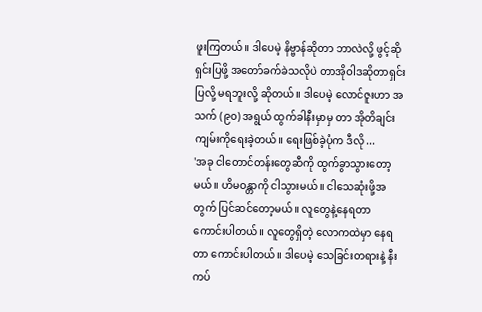ဖူးကြတယ်။ ဒါပေမဲ့ နိဗ္ဗာန်ဆိုတာ ဘာလဲလို့ ဖွင့်ဆိုရှင်းပြဖို့ အတော်ခက်ခဲသလိုပဲ တာအိုဝါဒဆိုတာရှင်းပြလို့ မရဘူးလို့ ဆိုတယ်။ ဒါပေမဲ့ လောင်ဇူးဟာ အသက် (၉၀) အရွယ် ထွက်ခါနီးမှာမှ တာ အိုတိချင်း ကျမ်းကိုရေးခဲ့တယ်။ ရေးဖြစ်ခဲ့ပုံက ဒီလို ...
'အခု ငါတောင်တန်းတွေဆီကို ထွက်ခွာသွားတော့မယ်။ ဟိမဝန္တာကို ငါသွားမယ်။ ငါသေဆုံးဖို့အတွက် ပြင်ဆင်တော့မယ်။ လူတွေနဲ့နေရတာ ကောင်းပါတယ်။ လူတွေရှိတဲ့ လောကထဲမှာ နေရတာ ကောင်းပါတယ်။ ဒါပေမဲ့ သေခြင်းတရားနဲ့ နီးကပ်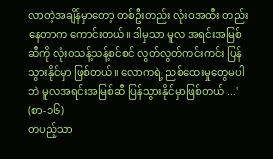လာတဲ့အချိန်မှာတော့ တစ်ဦးတည်း လုံးဝအထီး တည်းနေတာက ကောင်းတယ်။ ဒါမှသာ မူလ အရင်းအမြစ်ဆီကို လုံး၀သန့်သန့်စင်စင် လွတ်လွတ်ကင်းကင်း ပြန်သွားနိုင်မှာ ဖြစ်တယ်။ လောကရဲ့ ညစ်ထေးမှုတွေမပါဘဲ မူလအရင်းအမြစ်ဆီ ပြန်သွားနိုင်မှာဖြစ်တယ် ...' (စာ-၁၆)
တပည့်သာ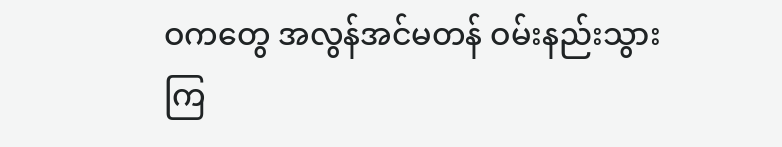ဝကတွေ အလွန်အင်မတန် ဝမ်းနည်းသွားကြ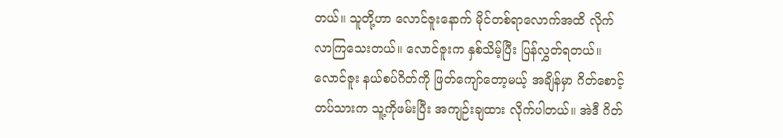တယ်။ သူတို့ဟာ လောင်ဇူးနောက် မိုင်တစ်ရာလောက်အထိ လိုက်လာကြသေးတယ်။ လောင်ဇူးက နှစ်သိမ့်ပြီး ပြန်လွှတ်ရတယ်။ လောင်ဇူး နယ်စပ်ဂိတ်ကို ဖြတ်ကျော်တော့မယ့် အချိန်မှာ ဂိတ်စောင့်တပ်သားက သူ့ကိုဖမ်းပြီး အကျဉ်းချထား လိုက်ပါတယ်။ အဲဒီ ဂိတ်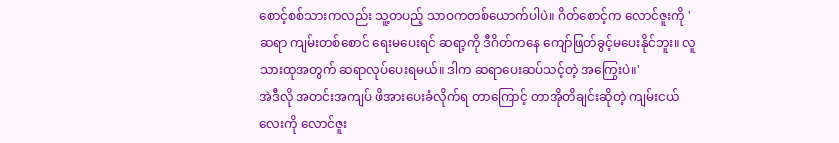စောင့်စစ်သားကလည်း သူ့တပည့် သာဝကတစ်ယောက်ပါပဲ။ ဂိတ်စောင့်က လောင်ဇူးကို 'ဆရာ ကျမ်းတစ်စောင် ရေးမပေးရင် ဆရာ့ကို ဒီဂိတ်ကနေ ကျော်ဖြတ်ခွင့်မပေးနိုင်ဘူး။ လူသားထုအတွက် ဆရာလုပ်ပေးရမယ်။ ဒါက ဆရာပေးဆပ်သင့်တဲ့ အကြွေးပဲ။'
အဲဒီလို အတင်းအကျပ် ဖိအားပေးခံလိုက်ရ တာကြောင့် တာအိုတိချင်းဆိုတဲ့ ကျမ်းငယ်လေးကို လောင်ဇူး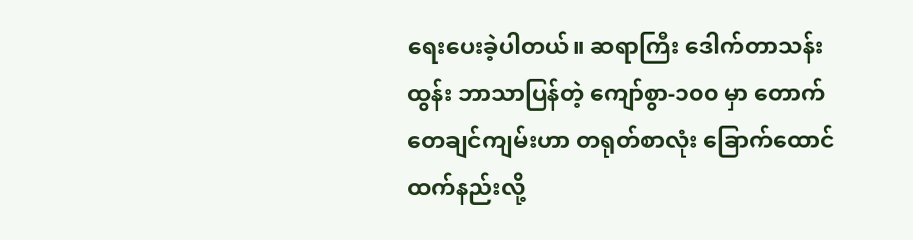ရေးပေးခဲ့ပါတယ်။ ဆရာကြီး ဒေါက်တာသန်းထွန်း ဘာသာပြန်တဲ့ ကျော်စွာ-၁၀၀ မှာ တောက် တေချင်ကျမ်းဟာ တရုတ်စာလုံး ခြောက်ထောင်ထက်နည်းလို့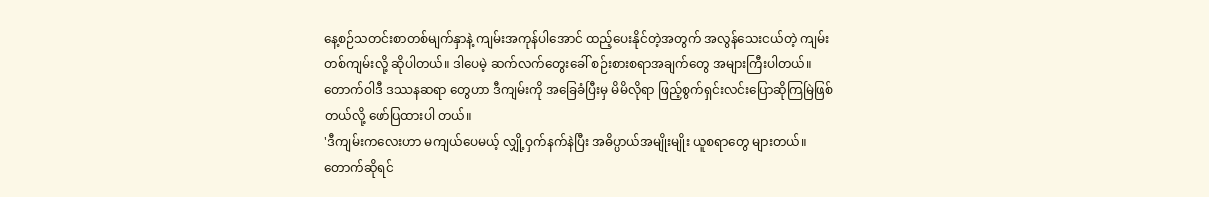နေ့စဉ်သတင်းစာတစ်မျက်နှာနဲ့ ကျမ်းအကုန်ပါအောင် ထည့်ပေးနိုင်တဲ့အတွက် အလွန်သေးငယ်တဲ့ ကျမ်းတစ်ကျမ်းလို့ ဆိုပါတယ်။ ဒါပေမဲ့ ဆက်လက်တွေးခေါ် စဉ်းစားစရာအချက်တွေ အများကြီးပါတယ်။ တောက်ဝါဒီ ဒဿနဆရာ တွေဟာ ဒီကျမ်းကို အခြေခံပြီးမှ မိမိလိုရာ ဖြည့်စွက်ရှင်းလင်းပြောဆိုကြမြဲဖြစ်တယ်လို့ ဖော်ပြထားပါ တယ်။
'ဒီကျမ်းကလေးဟာ မကျယ်ပေမယ့် လျှို့ဝှက်နက်နဲပြီး အဓိပ္ပာယ်အမျိုးမျိုး ယူစရာတွေ များတယ်။ တောက်ဆိုရင်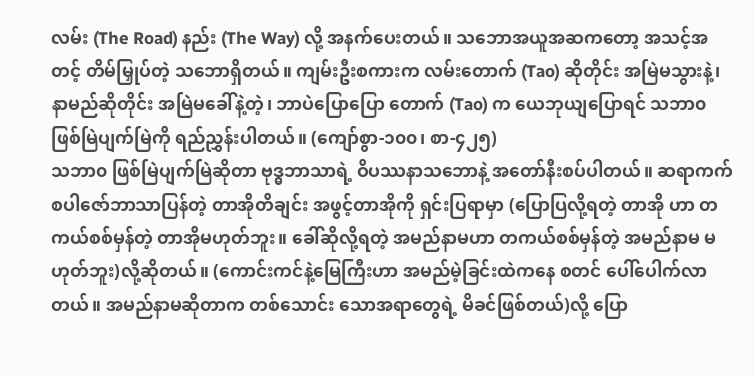လမ်း (The Road) နည်း (The Way) လို့ အနက်ပေးတယ်။ သဘောအယူအဆကတော့ အသင့်အတင့် တိမ်မြှုပ်တဲ့ သဘောရှိတယ်။ ကျမ်းဦးစကားက လမ်းတောက် (Tao) ဆိုတိုင်း အမြဲမသွားနဲ့၊ နာမည်ဆိုတိုင်း အမြဲမခေါ်နဲ့တဲ့၊ ဘာပဲပြောပြော တောက် (Tao) က ယေဘုယျပြောရင် သဘာ၀ ဖြစ်မြဲပျက်မြဲကို ရည်ညွှန်းပါတယ်။ (ကျော်စွာ-၁၀၀၊ စာ-၄၂၅)
သဘာ၀ ဖြစ်မြဲပျက်မြဲဆိုတာ ဗုဒ္ဓဘာသာရဲ့ ဝိပဿနာသဘောနဲ့ အတော်နီးစပ်ပါတယ်။ ဆရာကက် စပါဇော်ဘာသာပြန်တဲ့ တာအိုတိချင်း အဖွင့်တာအိုကို ရှင်းပြရာမှာ (ပြောပြလို့ရတဲ့ တာအို ဟာ တကယ်စစ်မှန်တဲ့ တာအိုမဟုတ်ဘူး။ ခေါ်ဆိုလို့ရတဲ့ အမည်နာမဟာ တကယ်စစ်မှန်တဲ့ အမည်နာမ မဟုတ်ဘူး)လို့ဆိုတယ်။ (ကောင်းကင်နဲ့မြေကြီးဟာ အမည်မဲ့ခြင်းထဲကနေ စတင် ပေါ်ပေါက်လာတယ်။ အမည်နာမဆိုတာက တစ်သောင်း သောအရာတွေရဲ့ မိခင်ဖြစ်တယ်)လို့ ပြော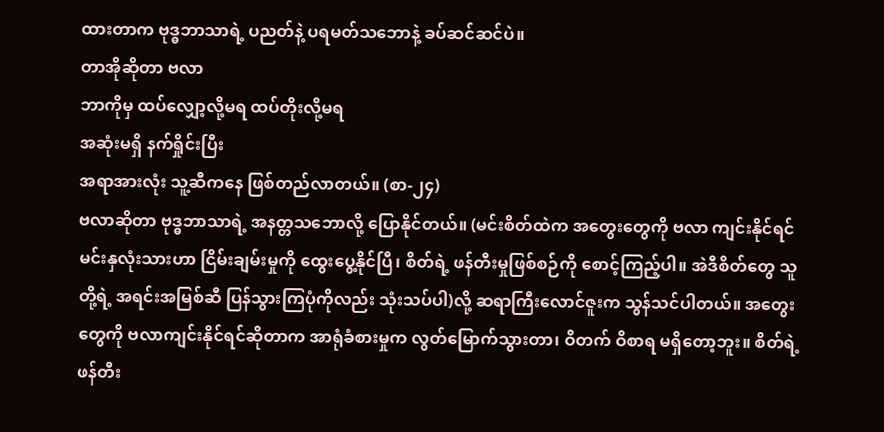ထားတာက ဗုဒ္ဓဘာသာရဲ့ ပညတ်နဲ့ ပရမတ်သဘောနဲ့ ခပ်ဆင်ဆင်ပဲ။
တာအိုဆိုတာ ဗလာ
ဘာကိုမှ ထပ်လျှော့လို့မရ ထပ်တိုးလို့မရ
အဆုံးမရှိ နက်ရှိုင်းပြီး
အရာအားလုံး သူ့ဆီကနေ ဖြစ်တည်လာတယ်။ (စာ-၂၄)
ဗလာဆိုတာ ဗုဒ္ဓဘာသာရဲ့ အနတ္တသဘောလို့ ပြောနိုင်တယ်။ (မင်းစိတ်ထဲက အတွေးတွေကို ဗလာ ကျင်းနိုင်ရင် မင်းနှလုံးသားဟာ ငြိမ်းချမ်းမှုကို ထွေးပွေ့နိုင်ပြီ၊ စိတ်ရဲ့ ဖန်တီးမှုဖြစ်စဉ်ကို စောင့်ကြည့်ပါ။ အဲဒီစိတ်တွေ သူတို့ရဲ့ အရင်းအမြစ်ဆီ ပြန်သွားကြပုံကိုလည်း သုံးသပ်ပါ)လို့ ဆရာကြီးလောင်ဇူးက သွန်သင်ပါတယ်။ အတွေးတွေကို ဗလာကျင်းနိုင်ရင်ဆိုတာက အာရုံခံစားမှုက လွတ်မြောက်သွားတာ၊ ဝိတက် ဝိစာရ မရှိတော့ဘူး။ စိတ်ရဲ့ ဖန်တီး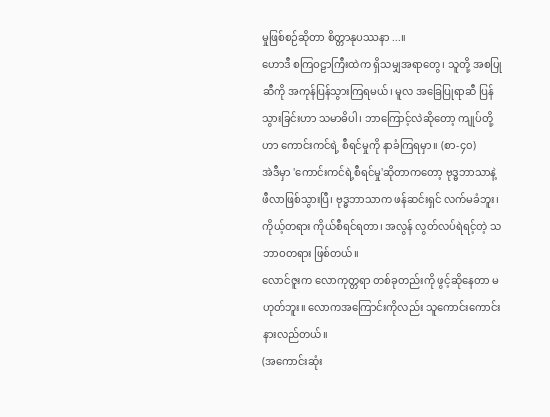မှုဖြစ်စဉ်ဆိုတာ စိတ္တာနုပဿနာ ...။
ဟောဒီ စကြဝဠာကြီးထဲက ရှိသမျှအရာတွေ၊ သူတို့ အစပြုဆီကို အကုန်ပြန်သွားကြရမယ်၊ မူလ အခြေပြုရာဆီ ပြန်သွားခြင်းဟာ သမာဓိပါ၊ ဘာကြောင့်လဲဆိုတော့ ကျုပ်တို့ဟာ ကောင်းကင်ရဲ့ စီရင်မှုကို နာခံကြရမှာ။ (စာ-၄၀)
အဲဒီမှာ 'ကောင်းကင်ရဲ့စီရင်မှု'ဆိုတာကတော့ ဗုဒ္ဓဘာသာနဲ့ ဖီလာဖြစ်သွားပြီ၊ ဗုဒ္ဓဘာသာက ဖန်ဆင်းရှင် လက်မခံဘူး၊ ကိုယ့်တရား ကိုယ်စီရင်ရတာ၊ အလွန် လွတ်လပ်ရဲရင့်တဲ့ သဘာဝတရား ဖြစ်တယ်။
လောင်ဇူးက လောကုတ္တရာ တစ်ခုတည်းကို ဖွင့်ဆိုနေတာ မဟုတ်ဘူး။ လောကအကြောင်းကိုလည်း သူကောင်းကောင်း နားလည်တယ်။
(အကောင်းဆုံး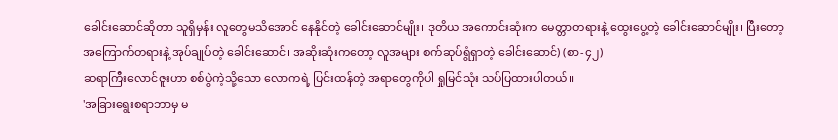ခေါင်းဆောင်ဆိုတာ သူရှိမှန်း လူတွေမသိအောင် နေနိုင်တဲ့ ခေါင်းဆောင်မျိုး၊ ဒုတိယ အကောင်းဆုံးက မေတ္တာတရားနဲ့ ထွေးပွေ့တဲ့ ခေါင်းဆောင်မျိုး၊ ပြီးတော့ အကြောက်တရားနဲ့ အုပ်ချုပ်တဲ့ ခေါင်းဆောင်၊ အဆိုးဆုံးကတော့ လူအများ စက်ဆုပ်ရွံရှာတဲ့ ခေါင်းဆောင်) (စာ-၄၂)
ဆရာကြီးလောင်ဇူးဟာ စစ်ပွဲကဲ့သို့သော လောကရဲ့ ပြင်းထန်တဲ့ အရာတွေကိုပါ ရှုမြင်သုံး သပ်ပြထားပါတယ်။
'အခြားရွေးစရာဘာမှ မ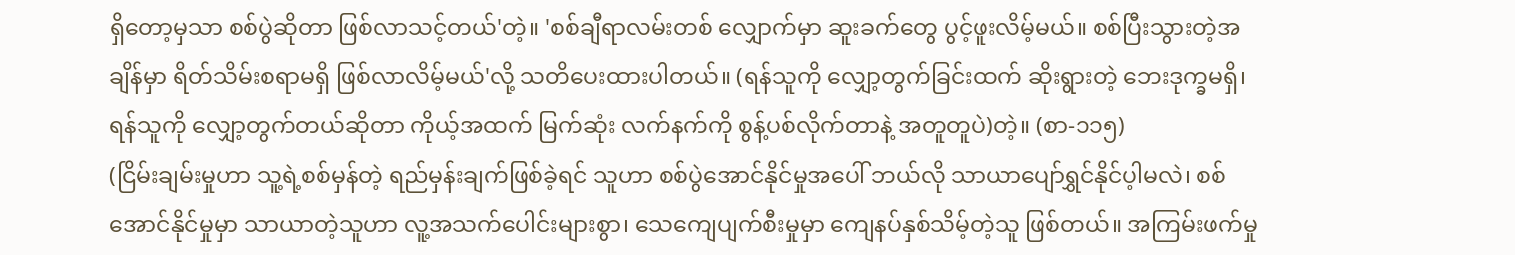ရှိတော့မှသာ စစ်ပွဲဆိုတာ ဖြစ်လာသင့်တယ်'တဲ့။ 'စစ်ချီရာလမ်းတစ် လျှောက်မှာ ဆူးခက်တွေ ပွင့်ဖူးလိမ့်မယ်။ စစ်ပြီးသွားတဲ့အချိန်မှာ ရိတ်သိမ်းစရာမရှိ ဖြစ်လာလိမ့်မယ်'လို့ သတိပေးထားပါတယ်။ (ရန်သူကို လျှော့တွက်ခြင်းထက် ဆိုးရွားတဲ့ ဘေးဒုက္ခမရှိ၊ ရန်သူကို လျှော့တွက်တယ်ဆိုတာ ကိုယ့်အထက် မြက်ဆုံး လက်နက်ကို စွန့်ပစ်လိုက်တာနဲ့ အတူတူပဲ)တဲ့။ (စာ-၁၁၅)
(ငြိမ်းချမ်းမှုဟာ သူ့ရဲ့စစ်မှန်တဲ့ ရည်မှန်းချက်ဖြစ်ခဲ့ရင် သူဟာ စစ်ပွဲအောင်နိုင်မှုအပေါ် ဘယ်လို သာယာပျော်ရွှင်နိုင်ပ့ါမလဲ၊ စစ်အောင်နိုင်မှုမှာ သာယာတဲ့သူဟာ လူ့အသက်ပေါင်းများစွာ၊ သေကျေပျက်စီးမှုမှာ ကျေနပ်နှစ်သိမ့်တဲ့သူ ဖြစ်တယ်။ အကြမ်းဖက်မှု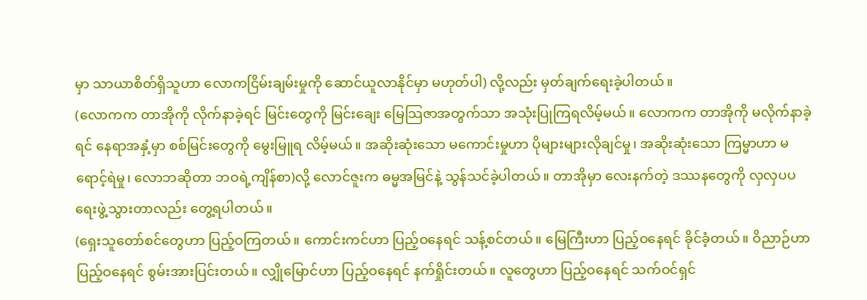မှာ သာယာစိတ်ရှိသူဟာ လောကငြိမ်းချမ်းမှုကို ဆောင်ယူလာနိုင်မှာ မဟုတ်ပါ) လို့လည်း မှတ်ချက်ရေးခဲ့ပါတယ်။
(လောကက တာအိုကို လိုက်နာခဲ့ရင် မြင်းတွေကို မြင်းချေး မြေသြဇာအတွက်သာ အသုံးပြုကြရလိမ့်မယ်။ လောကက တာအိုကို မလိုက်နာခဲ့ရင် နေရာအနှံ့မှာ စစ်မြင်းတွေကို မွေးမြူရ လိမ့်မယ်။ အဆိုးဆုံးသော မကောင်းမှုဟာ ပိုများများလိုချင်မှု၊ အဆိုးဆုံးသော ကြမ္မာဟာ မရောင့်ရဲမှု၊ လောဘဆိုတာ ဘဝရဲ့ကျိန်စာ)လို့ လောင်ဇူးက ဓမ္မအမြင်နဲ့ သွန်သင်ခဲ့ပါတယ်။ တာအိုမှာ လေးနက်တဲ့ ဒဿနတွေကို လှလှပပ ရေးဖွဲ့သွားတာလည်း တွေ့ရပါတယ်။
(ရှေးသူတော်စင်တွေဟာ ပြည့်ဝကြတယ်။ ကောင်းကင်ဟာ ပြည့်ဝနေရင် သန့်စင်တယ်။ မြေကြီးဟာ ပြည့်ဝနေရင် ခိုင်ခံ့တယ်။ ဝိညာဉ်ဟာ ပြည့်ဝနေရင် စွမ်းအားပြင်းတယ်။ လျှိုမြောင်ဟာ ပြည့်ဝနေရင် နက်ရှိုင်းတယ်။ လူတွေဟာ ပြည့်ဝနေရင် သက်ဝင်ရှင်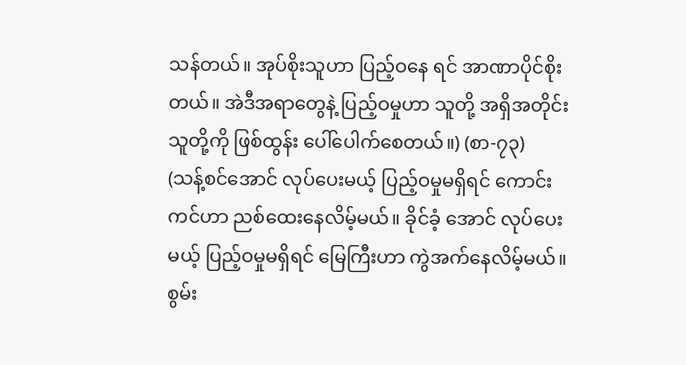သန်တယ်။ အုပ်စိုးသူဟာ ပြည့်ဝနေ ရင် အာဏာပိုင်စိုးတယ်။ အဲဒီအရာတွေနဲ့ ပြည့်ဝမှုဟာ သူတို့ အရှိအတိုင်း သူတို့ကို ဖြစ်ထွန်း ပေါ်ပေါက်စေတယ်။) (စာ-၇၃)
(သန့်စင်အောင် လုပ်ပေးမယ့် ပြည့်ဝမှုမရှိရင် ကောင်းကင်ဟာ ညစ်ထေးနေလိမ့်မယ်။ ခိုင်ခံ့ အောင် လုပ်ပေးမယ့် ပြည့်ဝမှုမရှိရင် မြေကြီးဟာ ကွဲအက်နေလိမ့်မယ်။ စွမ်း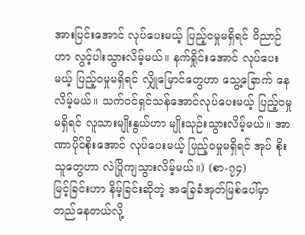အားပြင်းအောင် လုပ်ပေးမယ့် ပြည့်ဝမှုမရှိရင် ဝိညာဉ်ဟာ လွင့်ပါးသွားလိမ့်မယ်။ နက်ရှိုင်းအောင် လုပ်ပေးမယ့် ပြည့်ဝမှုမရှိရင် လျှိုမြောင်တွေဟာ သွေ့ခြောက် နေလိမ့်မယ်။ သက်ဝင်ရှင်သန်အောင်လုပ်ပေးမယ့် ပြည့်ဝမှုမရှိရင် လူသားမျိုးနွယ်ဟာ မျိုးသုဉ်းသွားလိမ့်မယ်။ အာဏာပိုင်စိုးအောင် လုပ်ပေးမယ့် ပြည့်ဝမှုမရှိရင် အုပ် စိုးသူတွေဟာ လဲပြိုကျသွားလိမ့်မယ်။) (စာ-၇၄)
မြင့်ခြင်းဟာ နိမ့်ခြင်းဆိုတဲ့ အခြေခံအုတ်မြစ်ပေါ်မှာ တည်နေတယ်လို့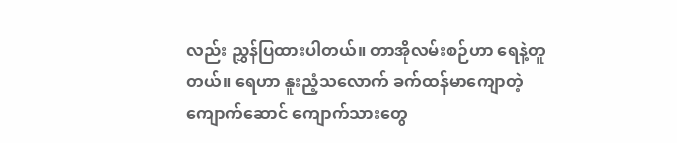လည်း ညွှန်ပြထားပါတယ်။ တာအိုလမ်းစဉ်ဟာ ရေနဲ့တူတယ်။ ရေဟာ နူးညံ့သလောက် ခက်ထန်မာကျောတဲ့ ကျောက်ဆောင် ကျောက်သားတွေ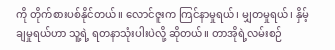ကို တိုက်စားပစ်နိုင်တယ်။ လောင်ဇူးက ကြင်နာမှုရယ်၊ မျှတမှုရယ်၊ နှိမ့်ချမှုရယ်ဟာ သူ့ရဲ့ ရတနာသုံးပါးပဲလို့ ဆိုတယ်။ တာအိုရဲ့လမ်းစဉ်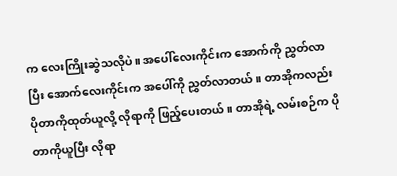က လေးကြိုးဆွဲသလိုပဲ။ အပေါ်လေးကိုင်းက အောက်ကို ညွှတ်လာပြီး အောက်လေးကိုင်းက အပေါ်ကို ညွှတ်လာတယ်။ တာအိုကလည်း ပိုတာကိုထုတ်ယူလို့ လိုရာကို ဖြည့်ပေးတယ်။ တာအိုရဲ့ လမ်းစဉ်က ပိုတာကိုယူပြီး လိုရာ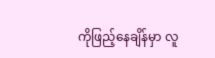ကိုဖြည့်နေချိန်မှာ လူ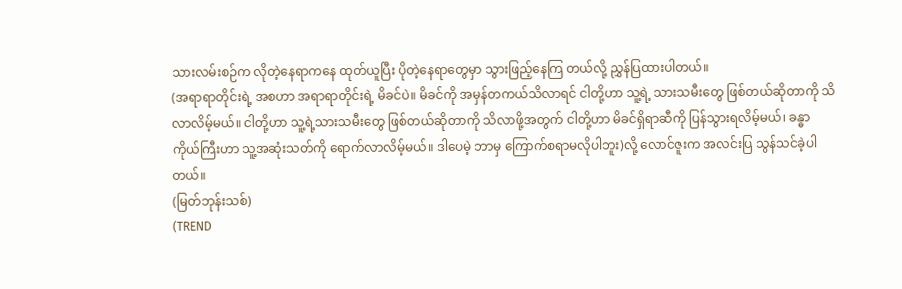သားလမ်းစဉ်က လိုတဲ့နေရာကနေ ထုတ်ယူပြီး ပိုတဲ့နေရာတွေမှာ သွားဖြည့်နေကြ တယ်လို့ ညွှန်ပြထားပါတယ်။
(အရာရာတိုင်းရဲ့ အစဟာ အရာရာတိုင်းရဲ့ မိခင်ပဲ။ မိခင်ကို အမှန်တကယ်သိလာရင် ငါတို့ဟာ သူ့ရဲ့ သားသမီးတွေ ဖြစ်တယ်ဆိုတာကို သိလာလိမ့်မယ်။ ငါတို့ဟာ သူ့ရဲ့သားသမီးတွေ ဖြစ်တယ်ဆိုတာကို သိလာဖို့အတွက် ငါတို့ဟာ မိခင်ရှိရာဆီကို ပြန်သွားရလိမ့်မယ်၊ ခန္ဓာကိုယ်ကြီးဟာ သူ့အဆုံးသတ်ကို ရောက်လာလိမ့်မယ်။ ဒါပေမဲ့ ဘာမှ ကြောက်စရာမလိုပါဘူး)လို့ လောင်ဇူးက အလင်းပြ သွန်သင်ခဲ့ပါတယ်။
(မြတ်ဘုန်းသစ်)
(TREND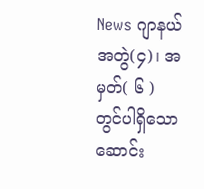News ဂျာနယ်အတွဲ(၄)၊ အမှတ်( ၆ ) တွင်ပါရှိသော ဆောင်း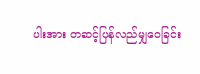ပါးအား တဆင့်ပြန်လည်မျှဝေခြင်း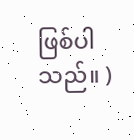ဖြစ်ပါသည်။ )